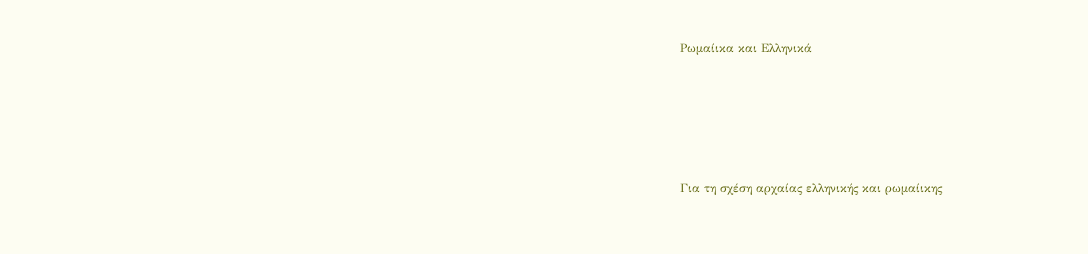Ρωμαίικα και Ελληνικά






Για τη σχέση αρχαίας ελληνικής και ρωμαίικης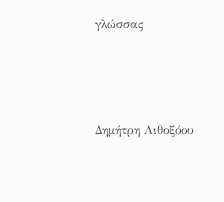γλώσσας




Δημήτρη Λιθοξόου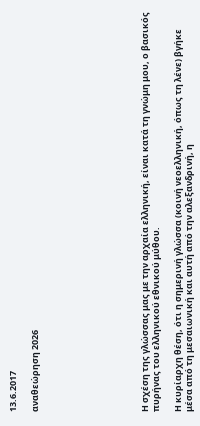13.6.2017

αναθεώρηση 2026









Η σχέση της γλώσσας μας με την αρχαία ελληνική, είναι κατά τη γνώμη μου, ο βασικός πυρήνας του ελληνικού εθνικού μύθου.

Η κυρίαρχη θέση, ότι η σημερινή γλώσσα (κοινή νεοελληνική, όπως τη λένε) βγήκε μέσα από τη μεσαιωνική και αυτή από την αλεξανδρινή, η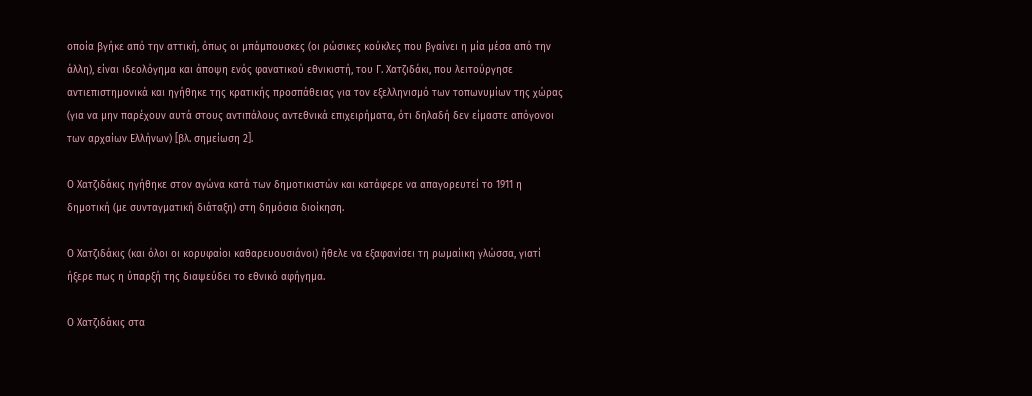οποία βγήκε από την αττική, όπως οι μπάμπουσκες (οι ρώσικες κούκλες που βγαίνει η μία μέσα από την άλλη), είναι ιδεολόγημα και άποψη ενός φανατικού εθνικιστή, του Γ. Χατζιδάκι, που λειτούργησε αντιεπιστημονικά και ηγήθηκε της κρατικής προσπάθειας για τον εξελληνισμό των τοπωνυμίων της χώρας (για να μην παρέχουν αυτά στους αντιπάλους αντεθνικά επιχειρήματα, ότι δηλαδή δεν είμαστε απόγονοι των αρχαίων Ελλήνων) [βλ. σημείωση 2].

Ο Χατζιδάκις ηγήθηκε στον αγώνα κατά των δημοτικιστών και κατάφερε να απαγορευτεί το 1911 η δημοτική (με συνταγματική διάταξη) στη δημόσια διοίκηση.

Ο Χατζιδάκις (και όλοι οι κορυφαίοι καθαρευουσιάνοι) ήθελε να εξαφανίσει τη ρωμαίικη γλώσσα, γιατί ήξερε πως η ύπαρξή της διαψεύδει το εθνικό αφήγημα.

Ο Χατζιδάκις στα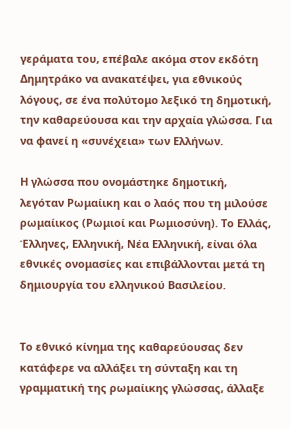γεράματα του, επέβαλε ακόμα στον εκδότη Δημητράκο να ανακατέψει, για εθνικούς λόγους, σε ένα πολύτομο λεξικό τη δημοτική, την καθαρεύουσα και την αρχαία γλώσσα. Για να φανεί η «συνέχεια» των Ελλήνων.

Η γλώσσα που ονομάστηκε δημοτική, λεγόταν Ρωμαίικη και ο λαός που τη μιλούσε ρωμαίικος (Ρωμιοί και Ρωμιοσύνη). Το Ελλάς, Έλληνες, Ελληνική, Νέα Ελληνική, είναι όλα εθνικές ονομασίες και επιβάλλονται μετά τη δημιουργία του ελληνικού Βασιλείου.


Το εθνικό κίνημα της καθαρεύουσας δεν κατάφερε να αλλάξει τη σύνταξη και τη γραμματική της ρωμαίικης γλώσσας, άλλαξε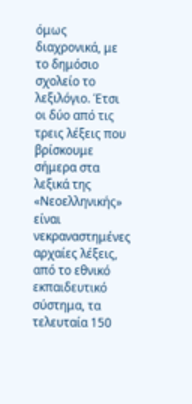όμως διαχρονικά, με το δημόσιο σχολείο το λεξιλόγιο. Έτσι οι δύο από τις τρεις λέξεις που βρίσκουμε σήμερα στα λεξικά της «Νεοελληνικής» είναι νεκραναστημένες αρχαίες λέξεις, από το εθνικό εκπαιδευτικό σύστημα, τα τελευταία 150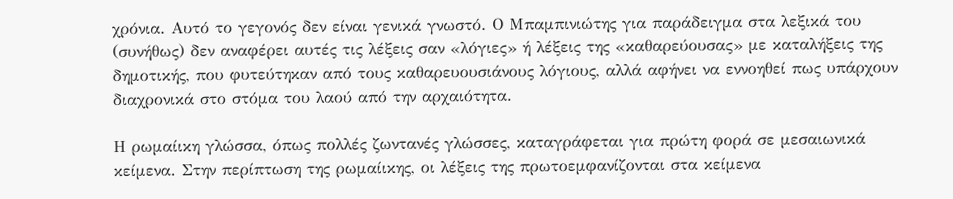χρόνια. Αυτό το γεγονός δεν είναι γενικά γνωστό. Ο Μπαμπινιώτης για παράδειγμα στα λεξικά του (συνήθως) δεν αναφέρει αυτές τις λέξεις σαν «λόγιες» ή λέξεις της «καθαρεύουσας» με καταλήξεις της δημοτικής, που φυτεύτηκαν από τους καθαρευουσιάνους λόγιους, αλλά αφήνει να εννοηθεί πως υπάρχουν διαχρονικά στο στόμα του λαού από την αρχαιότητα.

Η ρωμαίικη γλώσσα, όπως πολλές ζωντανές γλώσσες, καταγράφεται για πρώτη φορά σε μεσαιωνικά κείμενα. Στην περίπτωση της ρωμαίικης, οι λέξεις της πρωτοεμφανίζονται στα κείμενα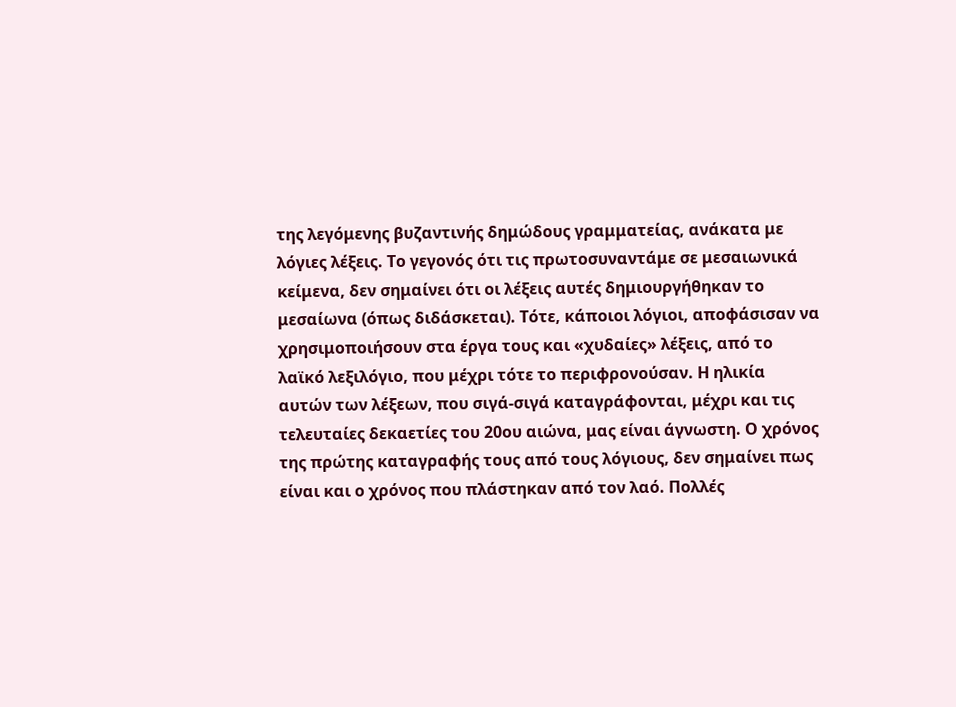της λεγόμενης βυζαντινής δημώδους γραμματείας, ανάκατα με λόγιες λέξεις. Το γεγονός ότι τις πρωτοσυναντάμε σε μεσαιωνικά κείμενα, δεν σημαίνει ότι οι λέξεις αυτές δημιουργήθηκαν το μεσαίωνα (όπως διδάσκεται). Τότε, κάποιοι λόγιοι, αποφάσισαν να χρησιμοποιήσουν στα έργα τους και «χυδαίες» λέξεις, από το λαϊκό λεξιλόγιο, που μέχρι τότε το περιφρονούσαν. Η ηλικία αυτών των λέξεων, που σιγά-σιγά καταγράφονται, μέχρι και τις τελευταίες δεκαετίες του 20ου αιώνα, μας είναι άγνωστη. Ο χρόνος της πρώτης καταγραφής τους από τους λόγιους, δεν σημαίνει πως είναι και ο χρόνος που πλάστηκαν από τον λαό. Πολλές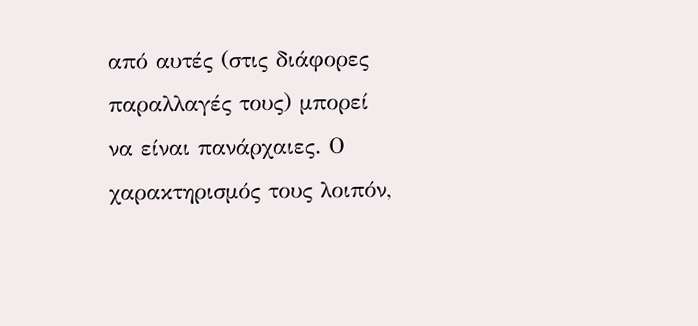από αυτές (στις διάφορες παραλλαγές τους) μπορεί να είναι πανάρχαιες. Ο χαρακτηρισμός τους λοιπόν,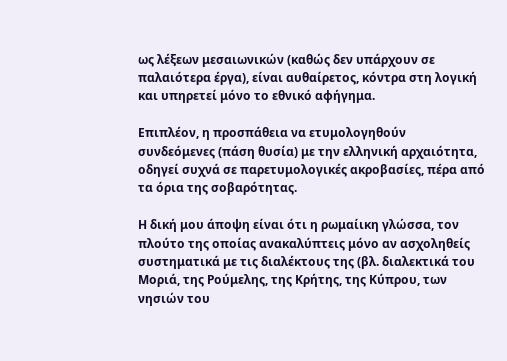ως λέξεων μεσαιωνικών (καθώς δεν υπάρχουν σε παλαιότερα έργα), είναι αυθαίρετος, κόντρα στη λογική και υπηρετεί μόνο το εθνικό αφήγημα.

Επιπλέον, η προσπάθεια να ετυμολογηθούν συνδεόμενες (πάση θυσία) με την ελληνική αρχαιότητα, οδηγεί συχνά σε παρετυμολογικές ακροβασίες, πέρα από τα όρια της σοβαρότητας.

Η δική μου άποψη είναι ότι η ρωμαίικη γλώσσα, τον πλούτο της οποίας ανακαλύπτεις μόνο αν ασχοληθείς συστηματικά με τις διαλέκτους της (βλ. διαλεκτικά του Μοριά, της Ρούμελης, της Κρήτης, της Κύπρου, των νησιών του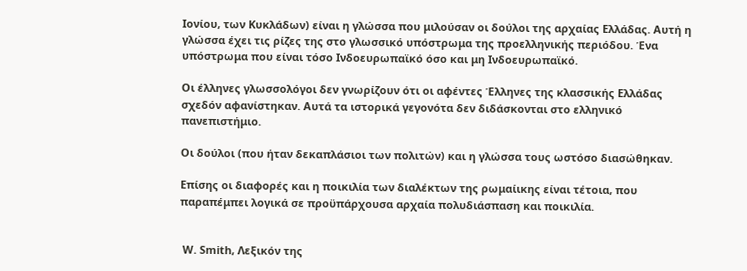Ιονίου, των Κυκλάδων) είναι η γλώσσα που μιλούσαν οι δούλοι της αρχαίας Ελλάδας. Αυτή η γλώσσα έχει τις ρίζες της στο γλωσσικό υπόστρωμα της προελληνικής περιόδου. Ένα υπόστρωμα που είναι τόσο Ινδοευρωπαϊκό όσο και μη Ινδοευρωπαϊκό.

Οι έλληνες γλωσσολόγοι δεν γνωρίζουν ότι οι αφέντες Έλληνες της κλασσικής Ελλάδας σχεδόν αφανίστηκαν. Αυτά τα ιστορικά γεγονότα δεν διδάσκονται στο ελληνικό πανεπιστήμιο.

Οι δούλοι (που ήταν δεκαπλάσιοι των πολιτών) και η γλώσσα τους ωστόσο διασώθηκαν.

Επίσης οι διαφορές και η ποικιλία των διαλέκτων της ρωμαίικης είναι τέτοια, που παραπέμπει λογικά σε προϋπάρχουσα αρχαία πολυδιάσπαση και ποικιλία.


 W. Smith, Λεξικόν της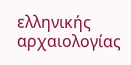ελληνικής αρχαιολογίας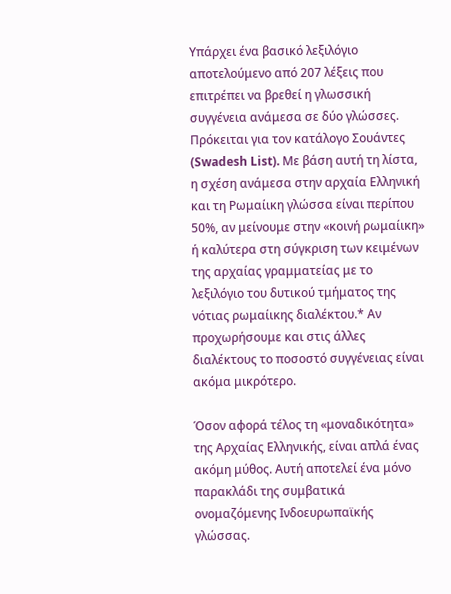Υπάρχει ένα βασικό λεξιλόγιο αποτελούμενο από 207 λέξεις που επιτρέπει να βρεθεί η γλωσσική συγγένεια ανάμεσα σε δύο γλώσσες. Πρόκειται για τον κατάλογο Σουάντες (Swadesh List). Με βάση αυτή τη λίστα, η σχέση ανάμεσα στην αρχαία Ελληνική και τη Ρωμαίικη γλώσσα είναι περίπου 50%, αν μείνουμε στην «κοινή ρωμαίικη» ή καλύτερα στη σύγκριση των κειμένων της αρχαίας γραμματείας με το λεξιλόγιο του δυτικού τμήματος της νότιας ρωμαίικης διαλέκτου.* Αν προχωρήσουμε και στις άλλες διαλέκτους το ποσοστό συγγένειας είναι ακόμα μικρότερο.

Όσον αφορά τέλος τη «μοναδικότητα» της Αρχαίας Ελληνικής, είναι απλά ένας ακόμη μύθος. Αυτή αποτελεί ένα μόνο παρακλάδι της συμβατικά ονομαζόμενης Ινδοευρωπαϊκής γλώσσας.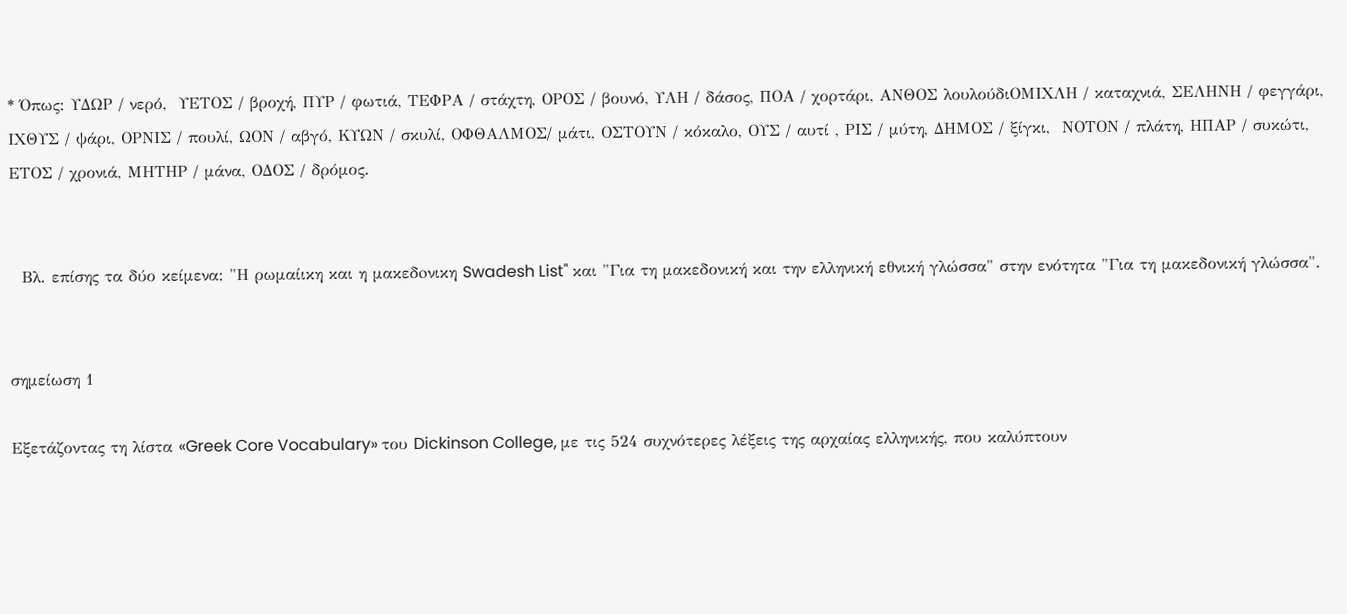* Όπως: ΥΔΩΡ / νερό,  ΥΕΤΟΣ / βροχή, ΠΥΡ / φωτιά, ΤΕΦΡΑ / στάχτη, ΟΡΟΣ / βουνό, ΥΛΗ / δάσος, ΠΟΑ / χορτάρι, ΑΝΘΟΣ λουλούδιΟΜΙΧΛΗ / καταχνιά, ΣΕΛΗΝΗ / φεγγάρι, ΙΧΘΥΣ / ψάρι, ΟΡΝΙΣ / πουλί, ΩΟΝ / αβγό, ΚΥΩΝ / σκυλί, ΟΦΘΑΛΜΟΣ/ μάτι, ΟΣΤΟΥΝ / κόκαλο, ΟΥΣ / αυτί , ΡΙΣ / μύτη, ΔΗΜΟΣ / ξίγκι,  ΝΟΤΟΝ / πλάτη, ΗΠΑΡ / συκώτι, ΕΤΟΣ / χρονιά, ΜΗΤΗΡ / μάνα, ΟΔΟΣ / δρόμος.


  Βλ. επίσης τα δύο κείμενα: "Η ρωμαίικη και η μακεδoνικη Swadesh List" και "Για τη μακεδονική και την ελληνική εθνική γλώσσα" στην ενότητα "Για τη μακεδονική γλώσσα".


σημείωση 1

Εξετάζοντας τη λίστα «Greek Core Vocabulary» του Dickinson College, με τις 524 συχνότερες λέξεις της αρχαίας ελληνικής, που καλύπτουν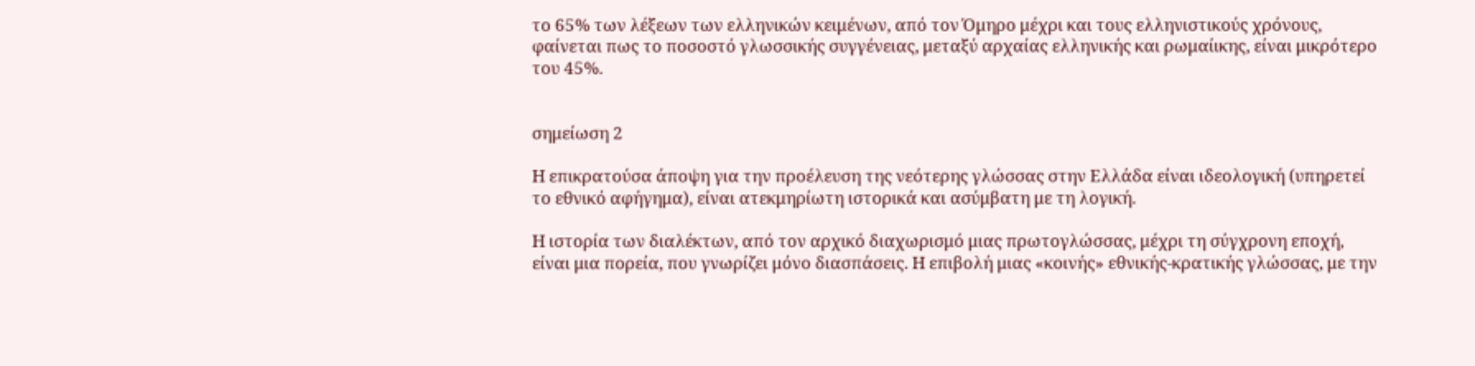το 65% των λέξεων των ελληνικών κειμένων, από τον Όμηρο μέχρι και τους ελληνιστικούς χρόνους, φαίνεται πως το ποσοστό γλωσσικής συγγένειας, μεταξύ αρχαίας ελληνικής και ρωμαίικης, είναι μικρότερο του 45%.


σημείωση 2

Η επικρατούσα άποψη για την προέλευση της νεότερης γλώσσας στην Ελλάδα είναι ιδεολογική (υπηρετεί το εθνικό αφήγημα), είναι ατεκμηρίωτη ιστορικά και ασύμβατη με τη λογική.

Η ιστορία των διαλέκτων, από τον αρχικό διαχωρισμό μιας πρωτογλώσσας, μέχρι τη σύγχρονη εποχή, είναι μια πορεία, που γνωρίζει μόνο διασπάσεις. Η επιβολή μιας «κοινής» εθνικής-κρατικής γλώσσας, με την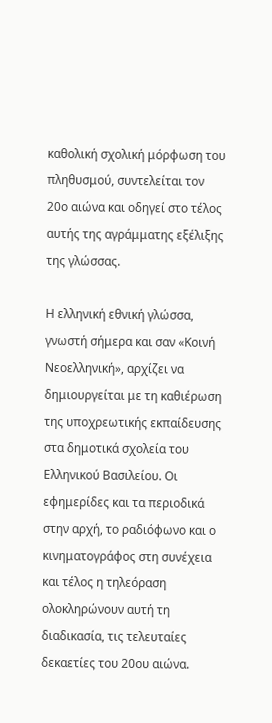καθολική σχολική μόρφωση του πληθυσμού, συντελείται τον 20ο αιώνα και οδηγεί στο τέλος αυτής της αγράμματης εξέλιξης της γλώσσας.

Η ελληνική εθνική γλώσσα, γνωστή σήμερα και σαν «Κοινή Νεοελληνική», αρχίζει να δημιουργείται με τη καθιέρωση της υποχρεωτικής εκπαίδευσης στα δημοτικά σχολεία του Ελληνικού Βασιλείου. Οι εφημερίδες και τα περιοδικά στην αρχή, το ραδιόφωνο και ο κινηματογράφος στη συνέχεια και τέλος η τηλεόραση ολοκληρώνουν αυτή τη διαδικασία, τις τελευταίες δεκαετίες του 20ου αιώνα.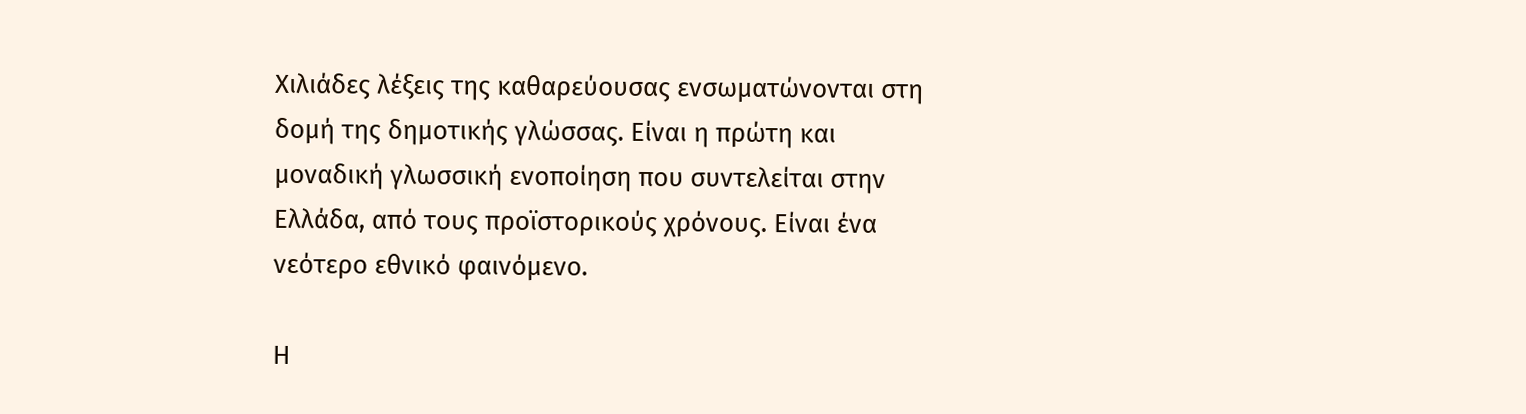Χιλιάδες λέξεις της καθαρεύουσας ενσωματώνονται στη δομή της δημοτικής γλώσσας. Είναι η πρώτη και μοναδική γλωσσική ενοποίηση που συντελείται στην Ελλάδα, από τους προϊστορικούς χρόνους. Είναι ένα νεότερο εθνικό φαινόμενο.

Η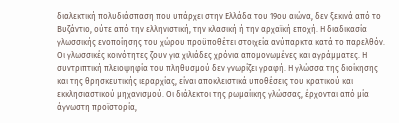διαλεκτική πολυδιάσπαση που υπάρχει στην Ελλάδα του 19ου αιώνα, δεν ξεκινά από το Βυζάντιο, ούτε από την ελληνιστική, την κλασική ή την αρχαϊκή εποχή. Η διαδικασία γλωσσικής ενοποίησης του χώρου προϋποθέτει στοιχεία ανύπαρκτα κατά το παρελθόν. Οι γλωσσικές κοινότητες ζουν για χιλιάδες χρόνια απομονωμένες και αγράμματες. Η συντριπτική πλειοψηφία του πληθυσμού δεν γνωρίζει γραφή. Η γλώσσα της διοίκησης και της θρησκευτικής ιεραρχίας, είναι αποκλειστικά υποθέσεις του κρατικού και εκκλησιαστικού μηχανισμού. Οι διάλεκτοι της ρωμαίικης γλώσσας, έρχονται από μία άγνωστη προϊστορία,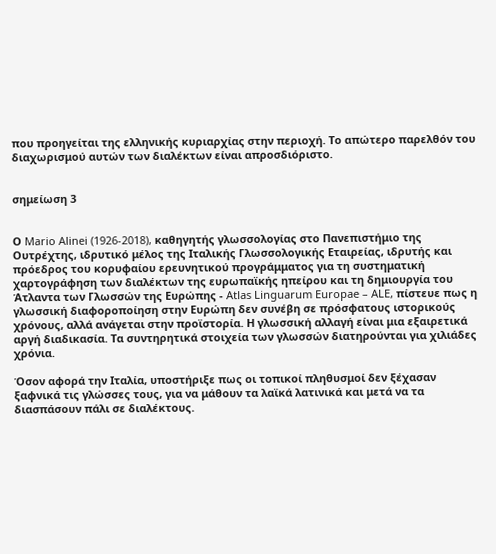που προηγείται της ελληνικής κυριαρχίας στην περιοχή. Το απώτερο παρελθόν του διαχωρισμού αυτών των διαλέκτων είναι απροσδιόριστο.


σημείωση 3


Ο Mario Alinei (1926-2018), καθηγητής γλωσσολογίας στο Πανεπιστήμιο της Ουτρέχτης, ιδρυτικό μέλος της Ιταλικής Γλωσσολογικής Εταιρείας, ιδρυτής και πρόεδρος του κορυφαίου ερευνητικού προγράμματος για τη συστηματική χαρτογράφηση των διαλέκτων της ευρωπαϊκής ηπείρου και τη δημιουργία του Άτλαντα των Γλωσσών της Ευρώπης - Atlas Linguarum Europae – ALE, πίστευε πως η γλωσσική διαφοροποίηση στην Ευρώπη δεν συνέβη σε πρόσφατους ιστορικούς χρόνους, αλλά ανάγεται στην προϊστορία. Η γλωσσική αλλαγή είναι μια εξαιρετικά αργή διαδικασία. Τα συντηρητικά στοιχεία των γλωσσών διατηρούνται για χιλιάδες χρόνια.

Όσον αφορά την Ιταλία, υποστήριξε πως οι τοπικοί πληθυσμοί δεν ξέχασαν ξαφνικά τις γλώσσες τους, για να μάθουν τα λαϊκά λατινικά και μετά να τα διασπάσουν πάλι σε διαλέκτους.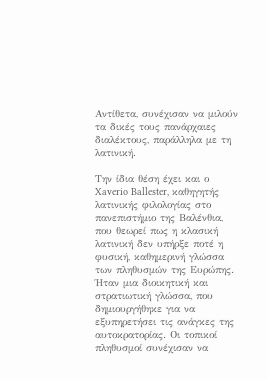Αντίθετα, συνέχισαν να μιλούν τα δικές τους πανάρχαιες διαλέκτους, παράλληλα με τη λατινική.

Την ίδια θέση έχει και ο Xaverio Ballester, καθηγητής λατινικής φιλολογίας στο πανεπιστήμιο της Βαλένθια, που θεωρεί πως η κλασική λατινική δεν υπήρξε ποτέ η φυσική, καθημερινή γλώσσα των πληθυσμών της Ευρώπης. Ήταν μια διοικητική και στρατιωτική γλώσσα, που δημιουργήθηκε για να εξυπηρετήσει τις ανάγκες της αυτοκρατορίας. Οι τοπικοί πληθυσμοί συνέχισαν να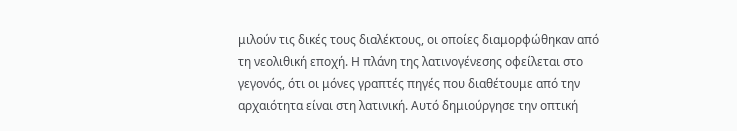μιλούν τις δικές τους διαλέκτους, οι οποίες διαμορφώθηκαν από τη νεολιθική εποχή. Η πλάνη της λατινογένεσης οφείλεται στο γεγονός, ότι οι μόνες γραπτές πηγές που διαθέτουμε από την αρχαιότητα είναι στη λατινική. Αυτό δημιούργησε την οπτική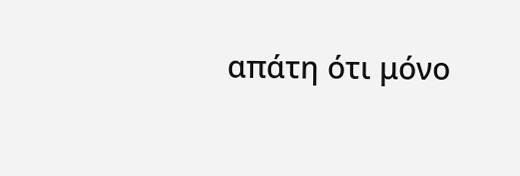απάτη ότι μόνο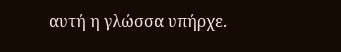αυτή η γλώσσα υπήρχε.